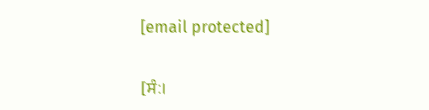[email protected]

[ਸੰ:।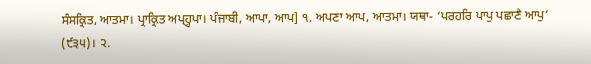ਸੰਸਕ੍ਰਿਤ, ਆਤਮਾ। ਪ੍ਰਾਕ੍ਰਿਤ ਅਪ੍ਹ੍ਹਪਾ। ਪੰਜਾਬੀ, ਆਪਾ, ਆਪ] ੧. ਅਪਣਾ ਆਪ, ਆਤਮਾ। ਯਥਾ- ‘ਪਰਹਰਿ ਪਾਪੁ ਪਛਾਣੈ ਆਪੁ’ (੯੩੫)। ੨.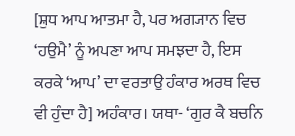[ਸ਼ੁਧ ਆਪ ਆਤਮਾ ਹੈ, ਪਰ ਅਗ੍ਯਾਨ ਵਿਚ ‘ਹਉਮੈ’ ਨੂੰ ਅਪਣਾ ਆਪ ਸਮਝਦਾ ਹੈ, ਇਸ ਕਰਕੇ ‘ਆਪ’ ਦਾ ਵਰਤਾਉ ਹੰਕਾਰ ਅਰਥ ਵਿਚ ਵੀ ਹੁੰਦਾ ਹੈ] ਅਹੰਕਾਰ। ਯਥਾ- ‘ਗੁਰ ਕੈ ਬਚਨਿ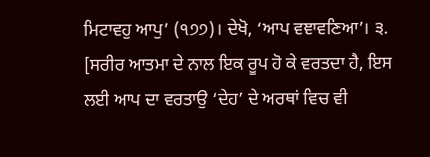ਮਿਟਾਵਹੁ ਆਪੁ’ (੧੭੭)। ਦੇਖੋ, ‘ਆਪ ਵਞਾਵਣਿਆ’। ੩. [ਸਰੀਰ ਆਤਮਾ ਦੇ ਨਾਲ ਇਕ ਰੂਪ ਹੋ ਕੇ ਵਰਤਦਾ ਹੈ, ਇਸ ਲਈ ਆਪ ਦਾ ਵਰਤਾਉ ‘ਦੇਹ’ ਦੇ ਅਰਥਾਂ ਵਿਚ ਵੀ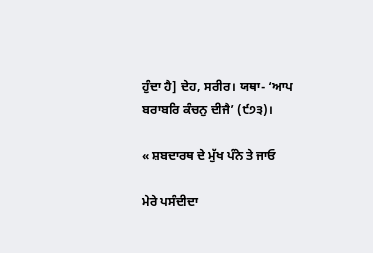ਹੁੰਦਾ ਹੈ] ਦੇਹ, ਸਰੀਰ। ਯਥਾ- ‘ਆਪ ਬਰਾਬਰਿ ਕੰਚਨੁ ਦੀਜੈ’ (੯੭੩)।

« ਸ਼ਬਦਾਰਥ ਦੇ ਮੁੱਖ ਪੰਨੇ ਤੇ ਜਾਓ

ਮੇਰੇ ਪਸੰਦੀਦਾ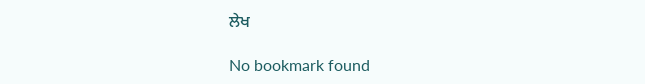ਲੇਖ

No bookmark found